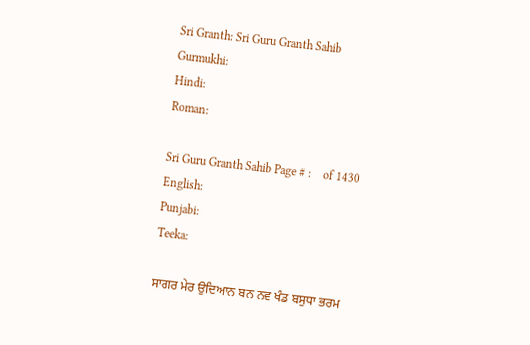Sri Granth: Sri Guru Granth Sahib
Gurmukhi:
Hindi:
Roman:

Sri Guru Granth Sahib Page # :    of 1430
English:
Punjabi:
Teeka:

ਸਾਗਰ ਮੇਰ ਉਦਿਆਨ ਬਨ ਨਵ ਖੰਡ ਬਸੁਧਾ ਭਰਮ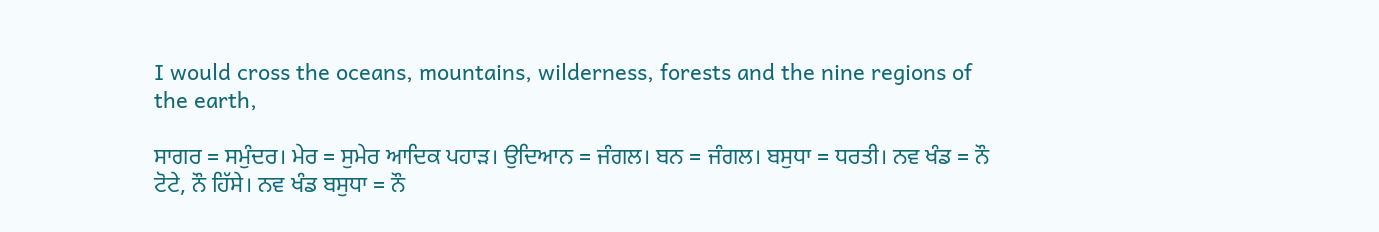I would cross the oceans, mountains, wilderness, forests and the nine regions of the earth,

ਸਾਗਰ = ਸਮੁੰਦਰ। ਮੇਰ = ਸੁਮੇਰ ਆਦਿਕ ਪਹਾੜ। ਉਦਿਆਨ = ਜੰਗਲ। ਬਨ = ਜੰਗਲ। ਬਸੁਧਾ = ਧਰਤੀ। ਨਵ ਖੰਡ = ਨੌ ਟੋਟੇ, ਨੌ ਹਿੱਸੇ। ਨਵ ਖੰਡ ਬਸੁਧਾ = ਨੌ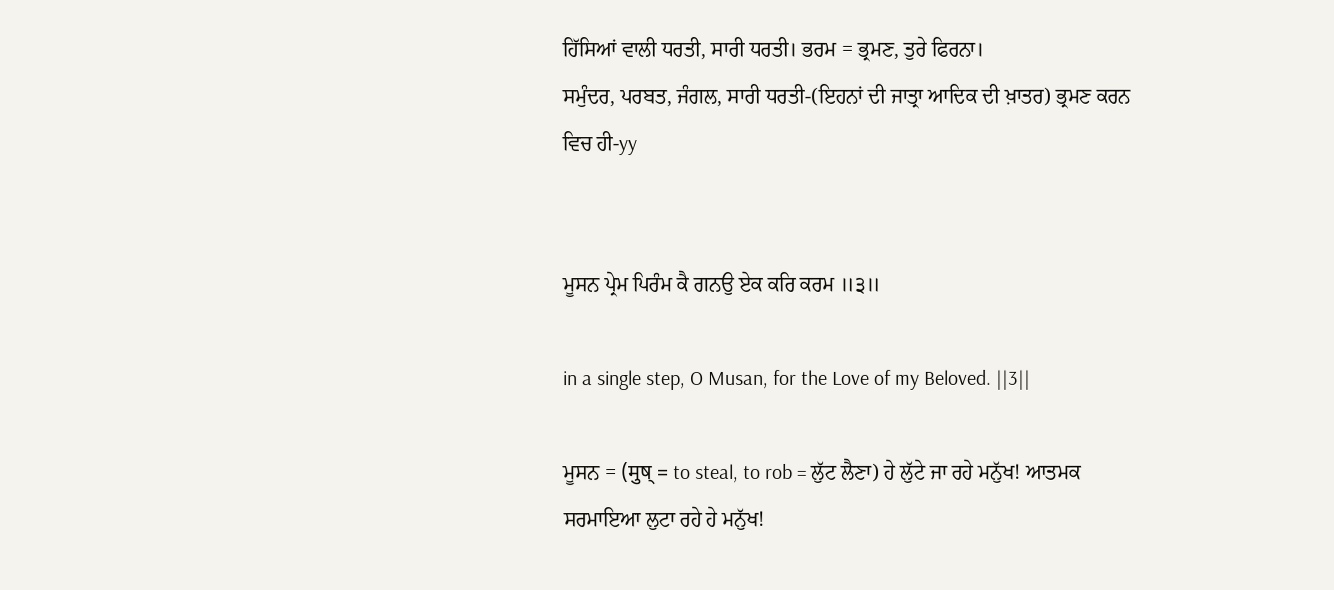ਹਿੱਸਿਆਂ ਵਾਲੀ ਧਰਤੀ, ਸਾਰੀ ਧਰਤੀ। ਭਰਮ = ਭ੍ਰਮਣ, ਤੁਰੇ ਫਿਰਨਾ।
ਸਮੁੰਦਰ, ਪਰਬਤ, ਜੰਗਲ, ਸਾਰੀ ਧਰਤੀ-(ਇਹਨਾਂ ਦੀ ਜਾਤ੍ਰਾ ਆਦਿਕ ਦੀ ਖ਼ਾਤਰ) ਭ੍ਰਮਣ ਕਰਨ ਵਿਚ ਹੀ-yy


ਮੂਸਨ ਪ੍ਰੇਮ ਪਿਰੰਮ ਕੈ ਗਨਉ ਏਕ ਕਰਿ ਕਰਮ ॥੩॥

in a single step, O Musan, for the Love of my Beloved. ||3||

ਮੂਸਨ = (मुष् = to steal, to rob = ਲੁੱਟ ਲੈਣਾ) ਹੇ ਲੁੱਟੇ ਜਾ ਰਹੇ ਮਨੁੱਖ! ਆਤਮਕ ਸਰਮਾਇਆ ਲੁਟਾ ਰਹੇ ਹੇ ਮਨੁੱਖ!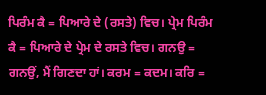ਪਿਰੰਮ ਕੈ = ਪਿਆਰੇ ਦੇ (ਰਸਤੇ) ਵਿਚ। ਪ੍ਰੇਮ ਪਿਰੰਮ ਕੈ = ਪਿਆਰੇ ਦੇ ਪ੍ਰੇਮ ਦੇ ਰਸਤੇ ਵਿਚ। ਗਨਉ = ਗਨਉਂ, ਮੈਂ ਗਿਣਦਾ ਹਾਂ। ਕਰਮ = ਕਦਮ। ਕਰਿ =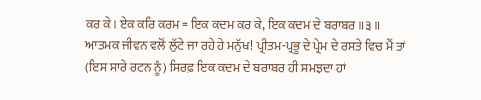ਕਰ ਕੇ। ਏਕ ਕਰਿ ਕਰਮ = ਇਕ ਕਦਮ ਕਰ ਕੇ, ਇਕ ਕਦਮ ਦੇ ਬਰਾਬਰ ॥੩॥
ਆਤਮਕ ਜੀਵਨ ਵਲੋਂ ਲੁੱਟੇ ਜਾ ਰਹੇ ਹੇ ਮਨੁੱਖ! ਪ੍ਰੀਤਮ-ਪ੍ਰਭੂ ਦੇ ਪ੍ਰੇਮ ਦੇ ਰਸਤੇ ਵਿਚ ਮੈਂ ਤਾਂ (ਇਸ ਸਾਰੇ ਰਟਨ ਨੂੰ) ਸਿਰਫ਼ ਇਕ ਕਦਮ ਦੇ ਬਰਾਬਰ ਹੀ ਸਮਝਦਾ ਹਾਂ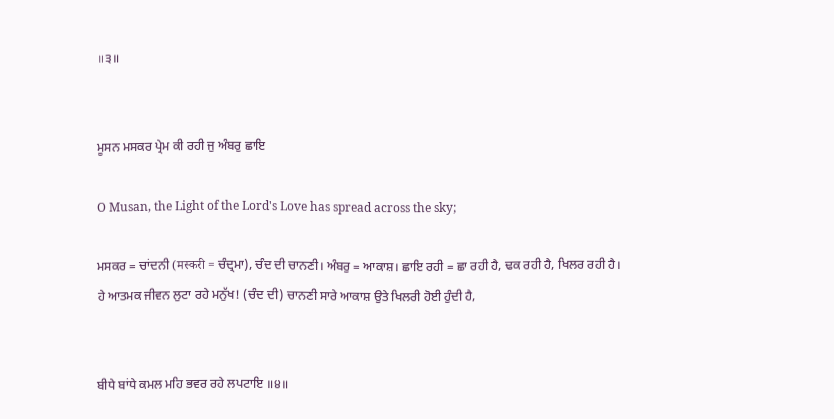॥੩॥


ਮੂਸਨ ਮਸਕਰ ਪ੍ਰੇਮ ਕੀ ਰਹੀ ਜੁ ਅੰਬਰੁ ਛਾਇ

O Musan, the Light of the Lord's Love has spread across the sky;

ਮਸਕਰ = ਚਾਂਦਨੀ (मस्करी = ਚੰਦ੍ਰਮਾ), ਚੰਦ ਦੀ ਚਾਨਣੀ। ਅੰਬਰੁ = ਆਕਾਸ਼। ਛਾਇ ਰਹੀ = ਛਾ ਰਹੀ ਹੈ, ਢਕ ਰਹੀ ਹੈ, ਖਿਲਰ ਰਹੀ ਹੈ।
ਹੇ ਆਤਮਕ ਜੀਵਨ ਲੁਟਾ ਰਹੇ ਮਨੁੱਖ! (ਚੰਦ ਦੀ) ਚਾਨਣੀ ਸਾਰੇ ਆਕਾਸ਼ ਉਤੇ ਖਿਲਰੀ ਹੋਈ ਹੁੰਦੀ ਹੈ,


ਬੀਧੇ ਬਾਂਧੇ ਕਮਲ ਮਹਿ ਭਵਰ ਰਹੇ ਲਪਟਾਇ ॥੪॥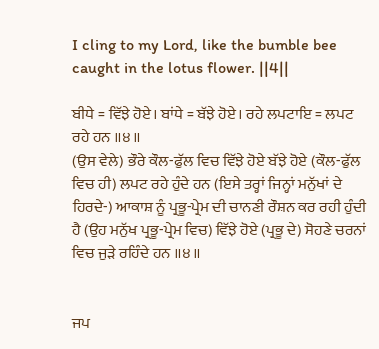I cling to my Lord, like the bumble bee caught in the lotus flower. ||4||

ਬੀਧੇ = ਵਿੱਝੇ ਹੋਏ। ਬਾਂਧੇ = ਬੱਝੇ ਹੋਏ। ਰਹੇ ਲਪਟਾਇ = ਲਪਟ ਰਹੇ ਹਨ ॥੪॥
(ਉਸ ਵੇਲੇ) ਭੌਰੇ ਕੌਲ-ਫੁੱਲ ਵਿਚ ਵਿੱਝੇ ਹੋਏ ਬੱਝੇ ਹੋਏ (ਕੌਲ-ਫੁੱਲ ਵਿਚ ਹੀ) ਲਪਟ ਰਹੇ ਹੁੰਦੇ ਹਨ (ਇਸੇ ਤਰ੍ਹਾਂ ਜਿਨ੍ਹਾਂ ਮਨੁੱਖਾਂ ਦੇ ਹਿਰਦੇ-) ਆਕਾਸ਼ ਨੂੰ ਪ੍ਰਭੂ-ਪ੍ਰੇਮ ਦੀ ਚਾਨਣੀ ਰੌਸ਼ਨ ਕਰ ਰਹੀ ਹੁੰਦੀ ਹੈ (ਉਹ ਮਨੁੱਖ ਪ੍ਰਭੂ-ਪ੍ਰੇਮ ਵਿਚ) ਵਿੱਝੇ ਹੋਏ (ਪ੍ਰਭੂ ਦੇ) ਸੋਹਣੇ ਚਰਨਾਂ ਵਿਚ ਜੁੜੇ ਰਹਿੰਦੇ ਹਨ ॥੪॥


ਜਪ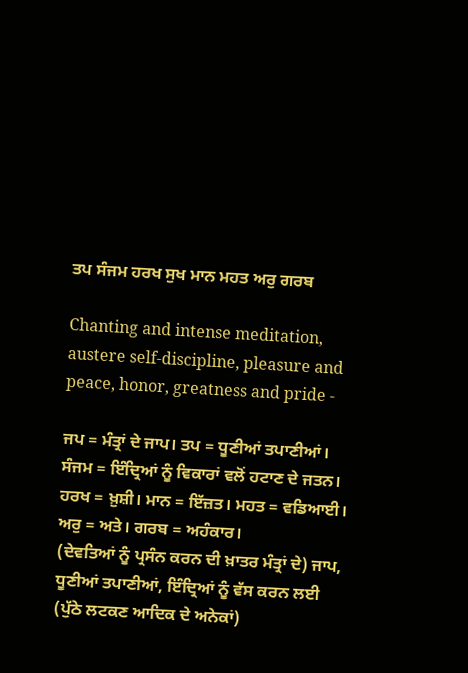ਤਪ ਸੰਜਮ ਹਰਖ ਸੁਖ ਮਾਨ ਮਹਤ ਅਰੁ ਗਰਬ

Chanting and intense meditation, austere self-discipline, pleasure and peace, honor, greatness and pride -

ਜਪ = ਮੰਤ੍ਰਾਂ ਦੇ ਜਾਪ। ਤਪ = ਧੂਣੀਆਂ ਤਪਾਣੀਆਂ। ਸੰਜਮ = ਇੰਦ੍ਰਿਆਂ ਨੂੰ ਵਿਕਾਰਾਂ ਵਲੋਂ ਹਟਾਣ ਦੇ ਜਤਨ। ਹਰਖ = ਖ਼ੁਸ਼ੀ। ਮਾਨ = ਇੱਜ਼ਤ। ਮਹਤ = ਵਡਿਆਈ। ਅਰੁ = ਅਤੇ। ਗਰਬ = ਅਹੰਕਾਰ।
(ਦੇਵਤਿਆਂ ਨੂੰ ਪ੍ਰਸੰਨ ਕਰਨ ਦੀ ਖ਼ਾਤਰ ਮੰਤ੍ਰਾਂ ਦੇ) ਜਾਪ, ਧੂਣੀਆਂ ਤਪਾਣੀਆਂ, ਇੰਦ੍ਰਿਆਂ ਨੂੰ ਵੱਸ ਕਰਨ ਲਈ (ਪੁੱਠੇ ਲਟਕਣ ਆਦਿਕ ਦੇ ਅਨੇਕਾਂ)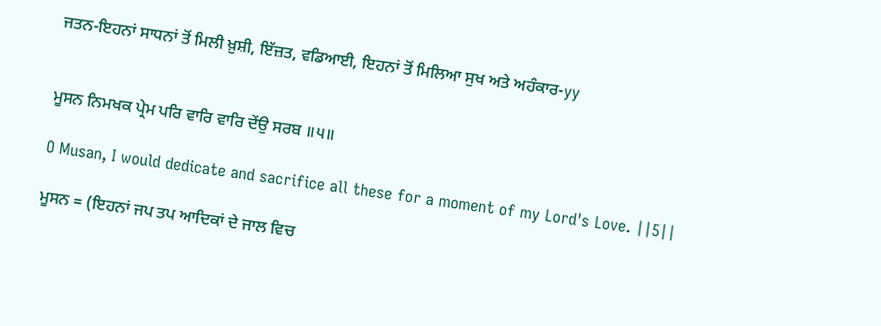ਜਤਨ-ਇਹਨਾਂ ਸਾਧਨਾਂ ਤੋਂ ਮਿਲੀ ਖ਼ੁਸ਼ੀ, ਇੱਜ਼ਤ, ਵਡਿਆਈ, ਇਹਨਾਂ ਤੋਂ ਮਿਲਿਆ ਸੁਖ ਅਤੇ ਅਹੰਕਾਰ-yy


ਮੂਸਨ ਨਿਮਖਕ ਪ੍ਰੇਮ ਪਰਿ ਵਾਰਿ ਵਾਰਿ ਦੇਂਉ ਸਰਬ ॥੫॥

O Musan, I would dedicate and sacrifice all these for a moment of my Lord's Love. ||5||

ਮੂਸਨ = (ਇਹਨਾਂ ਜਪ ਤਪ ਆਦਿਕਾਂ ਦੇ ਜਾਲ ਵਿਚ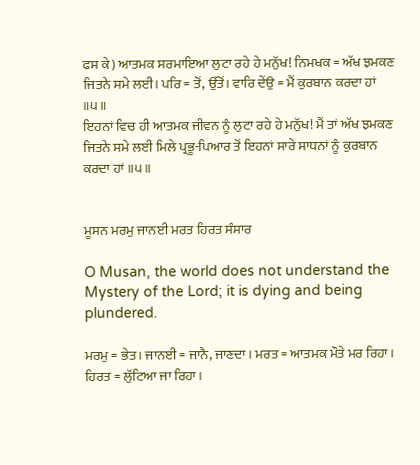ਫਸ ਕੇ) ਆਤਮਕ ਸਰਮਾਇਆ ਲੁਟਾ ਰਹੇ ਹੇ ਮਨੁੱਖ! ਨਿਮਖਕ = ਅੱਖ ਝਮਕਣ ਜਿਤਨੇ ਸਮੇ ਲਈ। ਪਰਿ = ਤੋਂ, ਉੱਤੋਂ। ਵਾਰਿ ਦੇਂਉ = ਮੈਂ ਕੁਰਬਾਨ ਕਰਦਾ ਹਾਂ ॥੫॥
ਇਹਨਾਂ ਵਿਚ ਹੀ ਆਤਮਕ ਜੀਵਨ ਨੂੰ ਲੁਟਾ ਰਹੇ ਹੇ ਮਨੁੱਖ! ਮੈਂ ਤਾਂ ਅੱਖ ਝਮਕਣ ਜਿਤਨੇ ਸਮੇ ਲਈ ਮਿਲੇ ਪ੍ਰਭੂ-ਪਿਆਰ ਤੋਂ ਇਹਨਾਂ ਸਾਰੇ ਸਾਧਨਾਂ ਨੂੰ ਕੁਰਬਾਨ ਕਰਦਾ ਹਾਂ ॥੫॥


ਮੂਸਨ ਮਰਮੁ ਜਾਨਈ ਮਰਤ ਹਿਰਤ ਸੰਸਾਰ

O Musan, the world does not understand the Mystery of the Lord; it is dying and being plundered.

ਮਰਮੁ = ਭੇਤ। ਜਾਨਈ = ਜਾਨੈ, ਜਾਣਦਾ। ਮਰਤ = ਆਤਮਕ ਮੌਤੇ ਮਰ ਰਿਹਾ। ਹਿਰਤ = ਲੁੱਟਿਆ ਜਾ ਰਿਹਾ।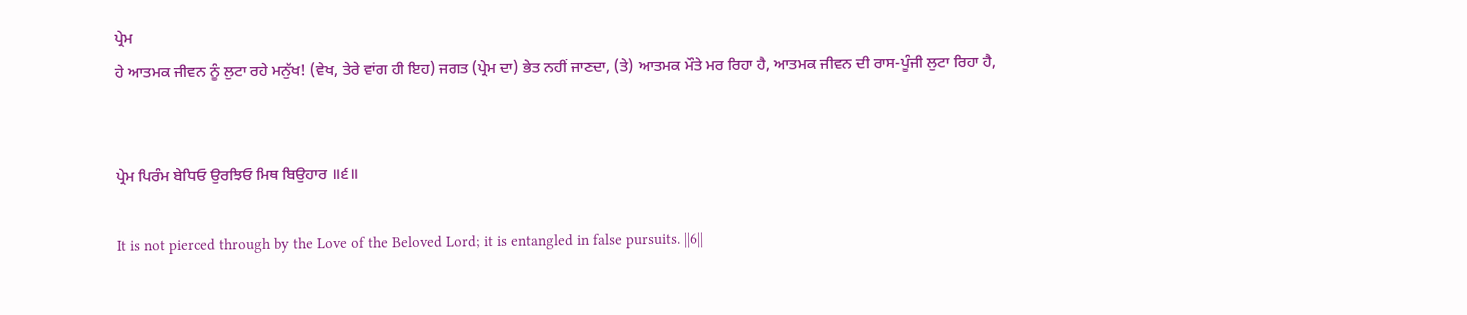ਪ੍ਰੇਮ
ਹੇ ਆਤਮਕ ਜੀਵਨ ਨੂੰ ਲੁਟਾ ਰਹੇ ਮਨੁੱਖ! (ਵੇਖ, ਤੇਰੇ ਵਾਂਗ ਹੀ ਇਹ) ਜਗਤ (ਪ੍ਰੇਮ ਦਾ) ਭੇਤ ਨਹੀਂ ਜਾਣਦਾ, (ਤੇ) ਆਤਮਕ ਮੌਤੇ ਮਰ ਰਿਹਾ ਹੈ, ਆਤਮਕ ਜੀਵਨ ਦੀ ਰਾਸ-ਪੂੰਜੀ ਲੁਟਾ ਰਿਹਾ ਹੈ,


ਪ੍ਰੇਮ ਪਿਰੰਮ ਬੇਧਿਓ ਉਰਝਿਓ ਮਿਥ ਬਿਉਹਾਰ ॥੬॥

It is not pierced through by the Love of the Beloved Lord; it is entangled in false pursuits. ||6||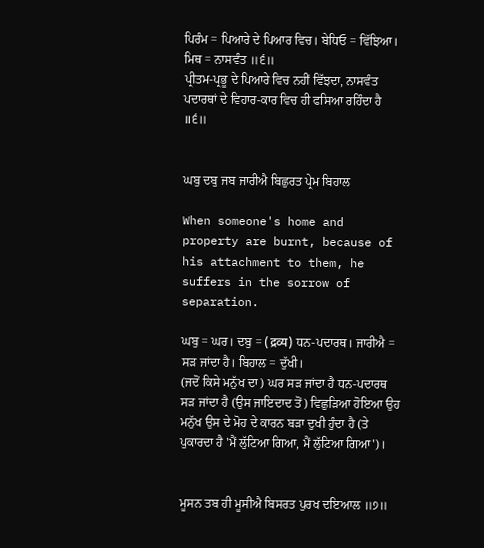ਪਿਰੰਮ = ਪਿਆਰੇ ਦੇ ਪਿਆਰ ਵਿਚ। ਬੇਧਿਓ = ਵਿੱਝਿਆ। ਮਿਥ = ਨਾਸਵੰਤ ॥੬॥
ਪ੍ਰੀਤਮ-ਪ੍ਰਭੂ ਦੇ ਪਿਆਰੇ ਵਿਚ ਨਹੀਂ ਵਿੱਝਦਾ, ਨਾਸਵੰਤ ਪਦਾਰਥਾਂ ਦੇ ਵਿਹਾਰ-ਕਾਰ ਵਿਚ ਹੀ ਫਸਿਆ ਰਹਿੰਦਾ ਹੈ ॥੬॥


ਘਬੁ ਦਬੁ ਜਬ ਜਾਰੀਐ ਬਿਛੁਰਤ ਪ੍ਰੇਮ ਬਿਹਾਲ

When someone's home and property are burnt, because of his attachment to them, he suffers in the sorrow of separation.

ਘਬੁ = ਘਰ। ਦਬੁ = (द्रव्य) ਧਨ-ਪਦਾਰਥ। ਜਾਰੀਐ = ਸੜ ਜਾਂਦਾ ਹੈ। ਬਿਹਾਲ = ਦੁੱਖੀ।
(ਜਦੋਂ ਕਿਸੇ ਮਨੁੱਖ ਦਾ) ਘਰ ਸੜ ਜਾਂਦਾ ਹੈ ਧਨ-ਪਦਾਰਥ ਸੜ ਜਾਂਦਾ ਹੈ (ਉਸ ਜਾਇਦਾਦ ਤੋਂ) ਵਿਛੁੜਿਆ ਹੋਇਆ ਉਹ ਮਨੁੱਖ ਉਸ ਦੇ ਮੋਹ ਦੇ ਕਾਰਨ ਬੜਾ ਦੁਖੀ ਹੁੰਦਾ ਹੈ (ਤੇ ਪੁਕਾਰਦਾ ਹੈ 'ਮੈਂ ਲੁੱਟਿਆ ਗਿਆ, ਮੈਂ ਲੁੱਟਿਆ ਗਿਆ')।


ਮੂਸਨ ਤਬ ਹੀ ਮੂਸੀਐ ਬਿਸਰਤ ਪੁਰਖ ਦਇਆਲ ॥੭॥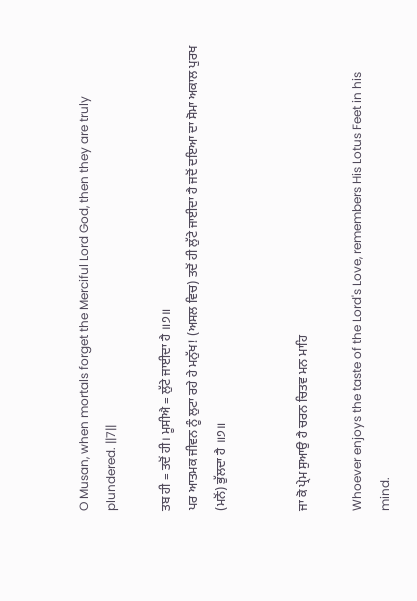O Musan, when mortals forget the Merciful Lord God, then they are truly plundered. ||7||

ਤਬ ਹੀ = ਤਦੋਂ ਹੀ। ਮੂਸੀਐ = ਲੁੱਟੇ ਜਾਈਦਾ ਹੈ ॥੭॥
ਪਰ ਆਤਮਕ ਜੀਵਨ ਨੂੰ ਲੁਟਾ ਰਹੇ ਹੇ ਮਨੁੱਖ! (ਅਸਲ ਵਿਚ) ਤਦੋਂ ਹੀ ਲੁੱਟੇ ਜਾਈਦਾ ਹੈ ਜਦੋਂ ਦਇਆ ਦਾ ਸੋਮਾ ਅਕਾਲ ਪੁਰਖ (ਮਨੋਂ) ਭੁੱਲਦਾ ਹੈ ॥੭॥


ਜਾ ਕੋ ਪ੍ਰੇਮ ਸੁਆਉ ਹੈ ਚਰਨ ਚਿਤਵ ਮਨ ਮਾਹਿ

Whoever enjoys the taste of the Lord's Love, remembers His Lotus Feet in his mind.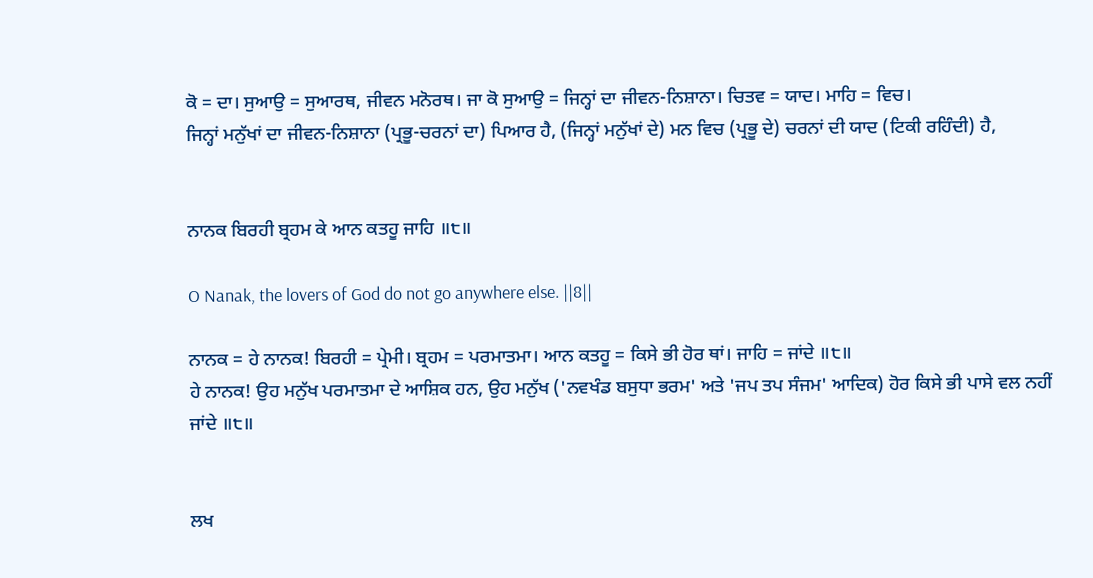ਕੋ = ਦਾ। ਸੁਆਉ = ਸੁਆਰਥ, ਜੀਵਨ ਮਨੋਰਥ। ਜਾ ਕੋ ਸੁਆਉ = ਜਿਨ੍ਹਾਂ ਦਾ ਜੀਵਨ-ਨਿਸ਼ਾਨਾ। ਚਿਤਵ = ਯਾਦ। ਮਾਹਿ = ਵਿਚ।
ਜਿਨ੍ਹਾਂ ਮਨੁੱਖਾਂ ਦਾ ਜੀਵਨ-ਨਿਸ਼ਾਨਾ (ਪ੍ਰਭੂ-ਚਰਨਾਂ ਦਾ) ਪਿਆਰ ਹੈ, (ਜਿਨ੍ਹਾਂ ਮਨੁੱਖਾਂ ਦੇ) ਮਨ ਵਿਚ (ਪ੍ਰਭੂ ਦੇ) ਚਰਨਾਂ ਦੀ ਯਾਦ (ਟਿਕੀ ਰਹਿੰਦੀ) ਹੈ,


ਨਾਨਕ ਬਿਰਹੀ ਬ੍ਰਹਮ ਕੇ ਆਨ ਕਤਹੂ ਜਾਹਿ ॥੮॥

O Nanak, the lovers of God do not go anywhere else. ||8||

ਨਾਨਕ = ਹੇ ਨਾਨਕ! ਬਿਰਹੀ = ਪ੍ਰੇਮੀ। ਬ੍ਰਹਮ = ਪਰਮਾਤਮਾ। ਆਨ ਕਤਹੂ = ਕਿਸੇ ਭੀ ਹੋਰ ਥਾਂ। ਜਾਹਿ = ਜਾਂਦੇ ॥੮॥
ਹੇ ਨਾਨਕ! ਉਹ ਮਨੁੱਖ ਪਰਮਾਤਮਾ ਦੇ ਆਸ਼ਿਕ ਹਨ, ਉਹ ਮਨੁੱਖ ('ਨਵਖੰਡ ਬਸੁਧਾ ਭਰਮ' ਅਤੇ 'ਜਪ ਤਪ ਸੰਜਮ' ਆਦਿਕ) ਹੋਰ ਕਿਸੇ ਭੀ ਪਾਸੇ ਵਲ ਨਹੀਂ ਜਾਂਦੇ ॥੮॥


ਲਖ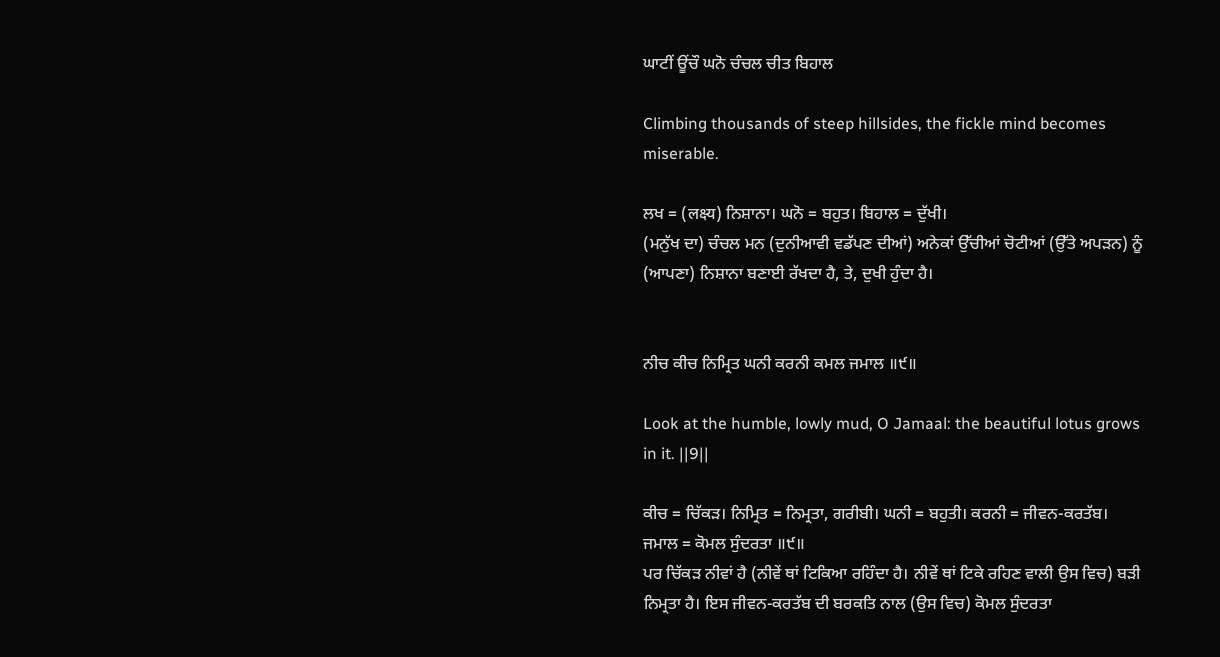ਘਾਟੀਂ ਊਂਚੌ ਘਨੋ ਚੰਚਲ ਚੀਤ ਬਿਹਾਲ

Climbing thousands of steep hillsides, the fickle mind becomes miserable.

ਲਖ = (लक्ष्य) ਨਿਸ਼ਾਨਾ। ਘਨੋ = ਬਹੁਤ। ਬਿਹਾਲ = ਦੁੱਖੀ।
(ਮਨੁੱਖ ਦਾ) ਚੰਚਲ ਮਨ (ਦੁਨੀਆਵੀ ਵਡੱਪਣ ਦੀਆਂ) ਅਨੇਕਾਂ ਉੱਚੀਆਂ ਚੋਟੀਆਂ (ਉੱਤੇ ਅਪੜਨ) ਨੂੰ (ਆਪਣਾ) ਨਿਸ਼ਾਨਾ ਬਣਾਈ ਰੱਖਦਾ ਹੈ, ਤੇ, ਦੁਖੀ ਹੁੰਦਾ ਹੈ।


ਨੀਚ ਕੀਚ ਨਿਮ੍ਰਿਤ ਘਨੀ ਕਰਨੀ ਕਮਲ ਜਮਾਲ ॥੯॥

Look at the humble, lowly mud, O Jamaal: the beautiful lotus grows in it. ||9||

ਕੀਚ = ਚਿੱਕੜ। ਨਿਮ੍ਰਿਤ = ਨਿਮ੍ਰਤਾ, ਗਰੀਬੀ। ਘਨੀ = ਬਹੁਤੀ। ਕਰਨੀ = ਜੀਵਨ-ਕਰਤੱਬ। ਜਮਾਲ = ਕੋਮਲ ਸੁੰਦਰਤਾ ॥੯॥
ਪਰ ਚਿੱਕੜ ਨੀਵਾਂ ਹੈ (ਨੀਵੇਂ ਥਾਂ ਟਿਕਿਆ ਰਹਿੰਦਾ ਹੈ। ਨੀਵੇਂ ਥਾਂ ਟਿਕੇ ਰਹਿਣ ਵਾਲੀ ਉਸ ਵਿਚ) ਬੜੀ ਨਿਮ੍ਰਤਾ ਹੈ। ਇਸ ਜੀਵਨ-ਕਰਤੱਬ ਦੀ ਬਰਕਤਿ ਨਾਲ (ਉਸ ਵਿਚ) ਕੋਮਲ ਸੁੰਦਰਤਾ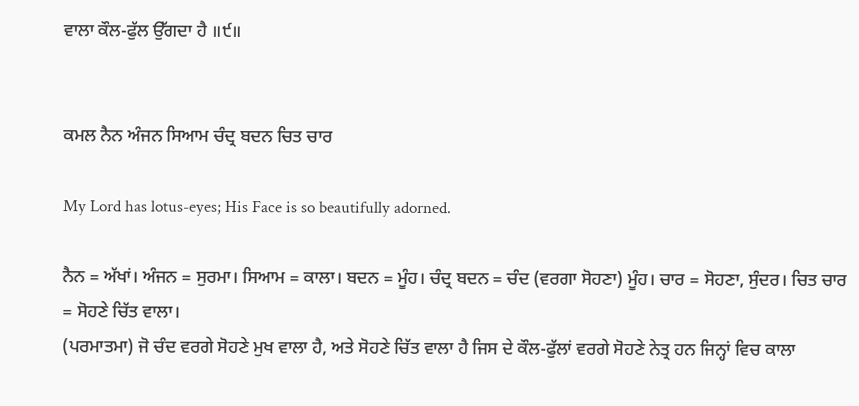ਵਾਲਾ ਕੌਲ-ਫੁੱਲ ਉੱਗਦਾ ਹੈ ॥੯॥


ਕਮਲ ਨੈਨ ਅੰਜਨ ਸਿਆਮ ਚੰਦ੍ਰ ਬਦਨ ਚਿਤ ਚਾਰ

My Lord has lotus-eyes; His Face is so beautifully adorned.

ਨੈਨ = ਅੱਖਾਂ। ਅੰਜਨ = ਸੁਰਮਾ। ਸਿਆਮ = ਕਾਲਾ। ਬਦਨ = ਮੂੰਹ। ਚੰਦ੍ਰ ਬਦਨ = ਚੰਦ (ਵਰਗਾ ਸੋਹਣਾ) ਮੂੰਹ। ਚਾਰ = ਸੋਹਣਾ, ਸੁੰਦਰ। ਚਿਤ ਚਾਰ = ਸੋਹਣੇ ਚਿੱਤ ਵਾਲਾ।
(ਪਰਮਾਤਮਾ) ਜੋ ਚੰਦ ਵਰਗੇ ਸੋਹਣੇ ਮੁਖ ਵਾਲਾ ਹੈ, ਅਤੇ ਸੋਹਣੇ ਚਿੱਤ ਵਾਲਾ ਹੈ ਜਿਸ ਦੇ ਕੌਲ-ਫੁੱਲਾਂ ਵਰਗੇ ਸੋਹਣੇ ਨੇਤ੍ਰ ਹਨ ਜਿਨ੍ਹਾਂ ਵਿਚ ਕਾਲਾ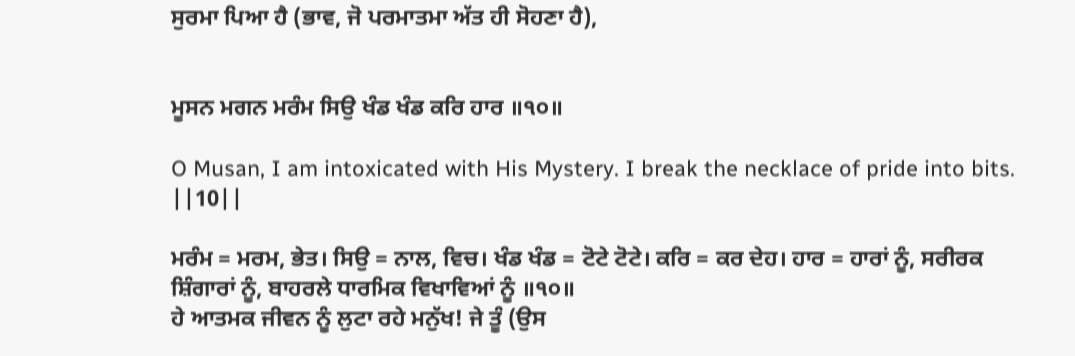ਸੁਰਮਾ ਪਿਆ ਹੈ (ਭਾਵ, ਜੋ ਪਰਮਾਤਮਾ ਅੱਤ ਹੀ ਸੋਹਣਾ ਹੈ),


ਮੂਸਨ ਮਗਨ ਮਰੰਮ ਸਿਉ ਖੰਡ ਖੰਡ ਕਰਿ ਹਾਰ ॥੧੦॥

O Musan, I am intoxicated with His Mystery. I break the necklace of pride into bits. ||10||

ਮਰੰਮ = ਮਰਮ, ਭੇਤ। ਸਿਉ = ਨਾਲ, ਵਿਚ। ਖੰਡ ਖੰਡ = ਟੋਟੇ ਟੋਟੇ। ਕਰਿ = ਕਰ ਦੇਹ। ਹਾਰ = ਹਾਰਾਂ ਨੂੰ, ਸਰੀਰਕ ਸ਼ਿੰਗਾਰਾਂ ਨੂੰ, ਬਾਹਰਲੇ ਧਾਰਮਿਕ ਵਿਖਾਵਿਆਂ ਨੂੰ ॥੧੦॥
ਹੇ ਆਤਮਕ ਜੀਵਨ ਨੂੰ ਲੁਟਾ ਰਹੇ ਮਨੁੱਖ! ਜੇ ਤੂੰ (ਉਸ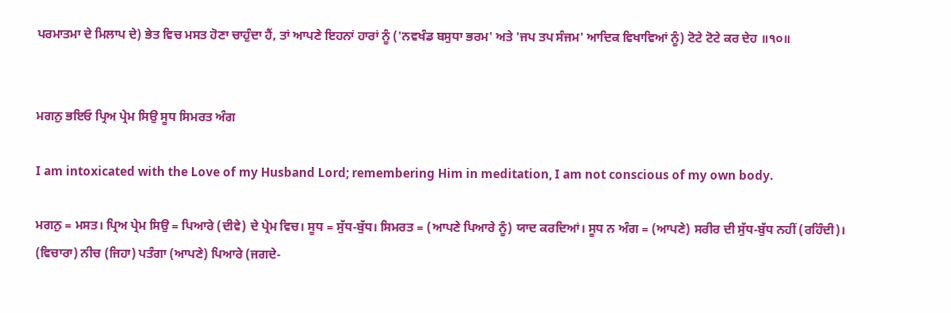ਪਰਮਾਤਮਾ ਦੇ ਮਿਲਾਪ ਦੇ) ਭੇਤ ਵਿਚ ਮਸਤ ਹੋਣਾ ਚਾਹੁੰਦਾ ਹੈਂ, ਤਾਂ ਆਪਣੇ ਇਹਨਾਂ ਹਾਰਾਂ ਨੂੰ ('ਨਵਖੰਡ ਬਸੁਧਾ ਭਰਮ' ਅਤੇ 'ਜਪ ਤਪ ਸੰਜਮ' ਆਦਿਕ ਵਿਖਾਵਿਆਂ ਨੂੰ) ਟੋਟੇ ਟੋਟੇ ਕਰ ਦੇਹ ॥੧੦॥


ਮਗਨੁ ਭਇਓ ਪ੍ਰਿਅ ਪ੍ਰੇਮ ਸਿਉ ਸੂਧ ਸਿਮਰਤ ਅੰਗ

I am intoxicated with the Love of my Husband Lord; remembering Him in meditation, I am not conscious of my own body.

ਮਗਨੁ = ਮਸਤ। ਪ੍ਰਿਅ ਪ੍ਰੇਮ ਸਿਉ = ਪਿਆਰੇ (ਦੀਵੇ) ਦੇ ਪ੍ਰੇਮ ਵਿਚ। ਸੂਧ = ਸੁੱਧ-ਬੁੱਧ। ਸਿਮਰਤ = (ਆਪਣੇ ਪਿਆਰੇ ਨੂੰ) ਯਾਦ ਕਰਦਿਆਂ। ਸੂਧ ਨ ਅੰਗ = (ਆਪਣੇ) ਸਰੀਰ ਦੀ ਸੁੱਧ-ਬੁੱਧ ਨਹੀਂ (ਰਹਿੰਦੀ)।
(ਵਿਚਾਰਾ) ਨੀਚ (ਜਿਹਾ) ਪਤੰਗਾ (ਆਪਣੇ) ਪਿਆਰੇ (ਜਗਦੇ-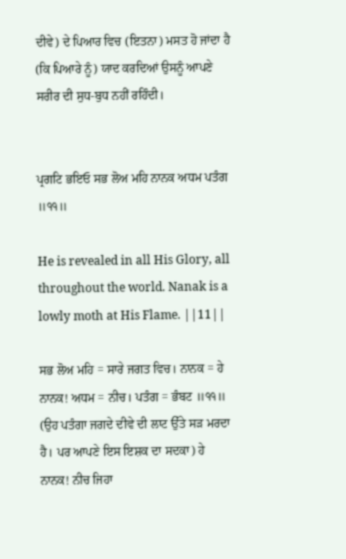ਦੀਵੇ) ਦੇ ਪਿਆਰ ਵਿਚ (ਇਤਨਾ) ਮਸਤ ਹੋ ਜਾਂਦਾ ਹੈ (ਕਿ ਪਿਆਰੇ ਨੂੰ) ਯਾਦ ਕਰਦਿਆਂ ਉਸਨੂੰ ਆਪਣੇ ਸਰੀਰ ਦੀ ਸੁਧ-ਬੁਧ ਨਹੀਂ ਰਹਿੰਦੀ।


ਪ੍ਰਗਟਿ ਭਇਓ ਸਭ ਲੋਅ ਮਹਿ ਨਾਨਕ ਅਧਮ ਪਤੰਗ ॥੧੧॥

He is revealed in all His Glory, all throughout the world. Nanak is a lowly moth at His Flame. ||11||

ਸਭ ਲੋਅ ਮਹਿ = ਸਾਰੇ ਜਗਤ ਵਿਚ। ਨਾਨਕ = ਹੇ ਨਾਨਕ! ਅਧਮ = ਨੀਚ। ਪਤੰਗ = ਭੰਬਟ ॥੧੧॥
(ਉਹ ਪਤੰਗਾ ਜਗਦੇ ਦੀਵੇ ਦੀ ਲਾਟ ਉੱਤੇ ਸੜ ਮਰਦਾ ਹੈ। ਪਰ ਆਪਣੇ ਇਸ ਇਸ਼ਕ ਦਾ ਸਦਕਾ) ਹੇ ਨਾਨਕ! ਨੀਚ ਜਿਹਾ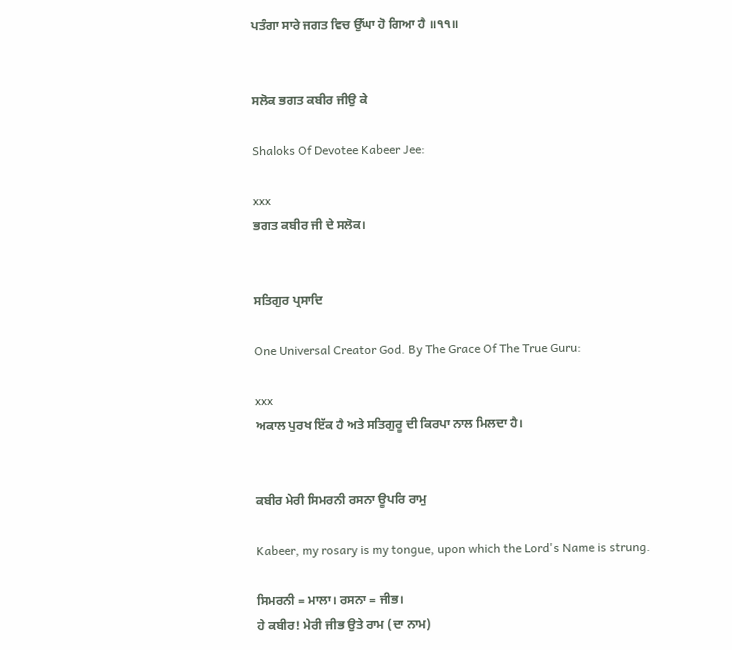ਪਤੰਗਾ ਸਾਰੇ ਜਗਤ ਵਿਚ ਉੱਘਾ ਹੋ ਗਿਆ ਹੈ ॥੧੧॥


ਸਲੋਕ ਭਗਤ ਕਬੀਰ ਜੀਉ ਕੇ

Shaloks Of Devotee Kabeer Jee:

xxx
ਭਗਤ ਕਬੀਰ ਜੀ ਦੇ ਸਲੋਕ।


ਸਤਿਗੁਰ ਪ੍ਰਸਾਦਿ

One Universal Creator God. By The Grace Of The True Guru:

xxx
ਅਕਾਲ ਪੁਰਖ ਇੱਕ ਹੈ ਅਤੇ ਸਤਿਗੁਰੂ ਦੀ ਕਿਰਪਾ ਨਾਲ ਮਿਲਦਾ ਹੈ।


ਕਬੀਰ ਮੇਰੀ ਸਿਮਰਨੀ ਰਸਨਾ ਊਪਰਿ ਰਾਮੁ

Kabeer, my rosary is my tongue, upon which the Lord's Name is strung.

ਸਿਮਰਨੀ = ਮਾਲਾ। ਰਸਨਾ = ਜੀਭ।
ਹੇ ਕਬੀਰ! ਮੇਰੀ ਜੀਭ ਉਤੇ ਰਾਮ (ਦਾ ਨਾਮ)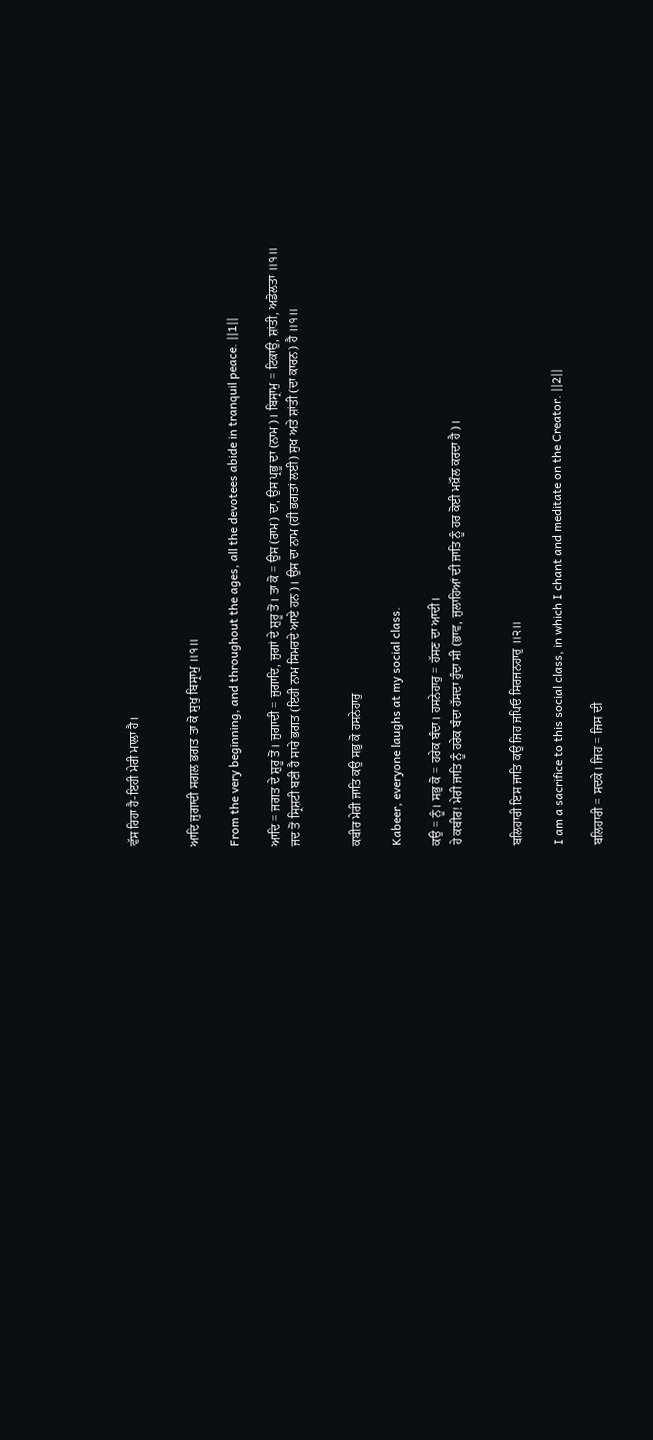ਵੱਸ ਰਿਹਾ ਹੈ-ਇਹੀ ਮੇਰੀ ਮਾਲਾ ਹੈ।


ਆਦਿ ਜੁਗਾਦੀ ਸਗਲ ਭਗਤ ਤਾ ਕੋ ਸੁਖੁ ਬਿਸ੍ਰਾਮੁ ॥੧॥

From the very beginning, and throughout the ages, all the devotees abide in tranquil peace. ||1||

ਆਦਿ = ਜਗਤ ਦੇ ਸ਼ੁਰੂ ਤੋਂ। ਜੁਗਾਦੀ = ਜੁਗਾਦਿ, ਜੁਗਾਂ ਦੇ ਸ਼ੁਰੂ ਤੋਂ। ਤਾ ਕੋ = ਉਸ (ਰਾਮ) ਦਾ, ਉਸ ਪ੍ਰਭੂ ਦਾ (ਨਾਮ)। ਬਿਸ੍ਰਾਮੁ = ਟਿਕਾਉ, ਸ਼ਾਂਤੀ, ਅਡੋਲਤਾ ॥੧॥
ਜਦ ਤੋਂ ਸ੍ਰਿਸ਼ਟੀ ਬਣੀ ਹੈ ਸਾਰੇ ਭਗਤ (ਇਹੀ ਨਾਮ ਸਿਮਰਦੇ ਆਏ ਹਨ)। ਉਸ ਦਾ ਨਾਮ (ਹੀ ਭਗਤਾਂ ਲਈ) ਸੁਖ ਅਤੇ ਸ਼ਾਂਤੀ (ਦਾ ਕਾਰਨ) ਹੈ ॥੧॥


ਕਬੀਰ ਮੇਰੀ ਜਾਤਿ ਕਉ ਸਭੁ ਕੋ ਹਸਨੇਹਾਰੁ

Kabeer, everyone laughs at my social class.

ਕਉ = ਨੂੰ। ਸਭੁ ਕੋ = ਹਰੇਕ ਬੰਦਾ। ਹਸਨੇਹਾਰੁ = ਹੱਸਣ ਦਾ ਆਦੀ।
ਹੇ ਕਬੀਰ! ਮੇਰੀ ਜਾਤਿ ਨੂੰ ਹਰੇਕ ਬੰਦਾ ਹੱਸਦਾ ਹੁੰਦਾ ਸੀ (ਭਾਵ, ਜੁਲਾਹਿਆਂ ਦੀ ਜਾਤਿ ਨੂੰ ਹਰ ਕੋਈ ਮਖ਼ੌਲ ਕਰਦਾ ਹੈ)।


ਬਲਿਹਾਰੀ ਇਸ ਜਾਤਿ ਕਉ ਜਿਹ ਜਪਿਓ ਸਿਰਜਨਹਾਰੁ ॥੨॥

I am a sacrifice to this social class, in which I chant and meditate on the Creator. ||2||

ਬਲਿਹਾਰੀ = ਸਦਕੇ। ਜਿਹ = ਜਿਸ ਦੀ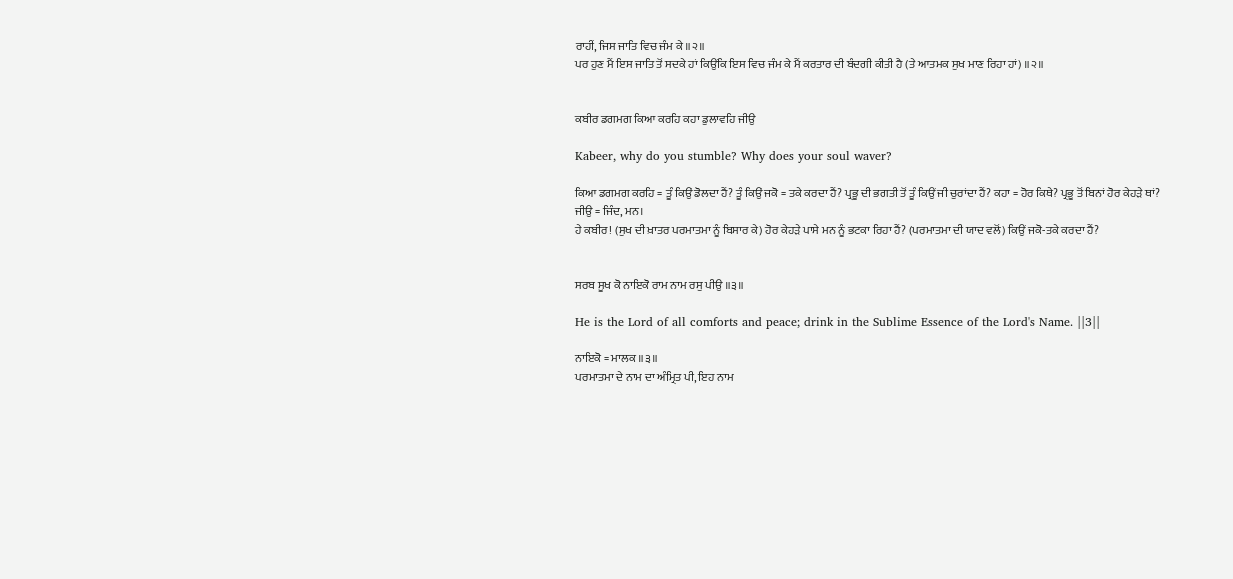ਰਾਹੀਂ, ਜਿਸ ਜਾਤਿ ਵਿਚ ਜੰਮ ਕੇ ॥੨॥
ਪਰ ਹੁਣ ਮੈਂ ਇਸ ਜਾਤਿ ਤੋਂ ਸਦਕੇ ਹਾਂ ਕਿਉਂਕਿ ਇਸ ਵਿਚ ਜੰਮ ਕੇ ਮੈਂ ਕਰਤਾਰ ਦੀ ਬੰਦਗੀ ਕੀਤੀ ਹੈ (ਤੇ ਆਤਮਕ ਸੁਖ ਮਾਣ ਰਿਹਾ ਹਾਂ) ॥੨॥


ਕਬੀਰ ਡਗਮਗ ਕਿਆ ਕਰਹਿ ਕਹਾ ਡੁਲਾਵਹਿ ਜੀਉ

Kabeer, why do you stumble? Why does your soul waver?

ਕਿਆ ਡਗਮਗ ਕਰਹਿ = ਤੂੰ ਕਿਉਂ ਡੋਲਦਾ ਹੈਂ? ਤੂੰ ਕਿਉਂ ਜਕੋ = ਤਕੇ ਕਰਦਾ ਹੈਂ? ਪ੍ਰਭੂ ਦੀ ਭਗਤੀ ਤੋਂ ਤੂੰ ਕਿਉਂ ਜੀ ਚੁਰਾਂਦਾ ਹੈਂ? ਕਹਾ = ਹੋਰ ਕਿਥੇ? ਪ੍ਰਭੂ ਤੋਂ ਬਿਨਾਂ ਹੋਰ ਕੇਹੜੇ ਥਾਂ? ਜੀਉ = ਜਿੰਦ, ਮਨ।
ਹੇ ਕਬੀਰ! (ਸੁਖ ਦੀ ਖ਼ਾਤਰ ਪਰਮਾਤਮਾ ਨੂੰ ਬਿਸਾਰ ਕੇ) ਹੋਰ ਕੇਹੜੇ ਪਾਸੇ ਮਨ ਨੂੰ ਭਟਕਾ ਰਿਹਾ ਹੈਂ? (ਪਰਮਾਤਮਾ ਦੀ ਯਾਦ ਵਲੋਂ) ਕਿਉਂ ਜਕੋ-ਤਕੇ ਕਰਦਾ ਹੈਂ?


ਸਰਬ ਸੂਖ ਕੋ ਨਾਇਕੋ ਰਾਮ ਨਾਮ ਰਸੁ ਪੀਉ ॥੩॥

He is the Lord of all comforts and peace; drink in the Sublime Essence of the Lord's Name. ||3||

ਨਾਇਕੋ = ਮਾਲਕ ॥੩॥
ਪਰਮਾਤਮਾ ਦੇ ਨਾਮ ਦਾ ਅੰਮ੍ਰਿਤ ਪੀ, ਇਹ ਨਾਮ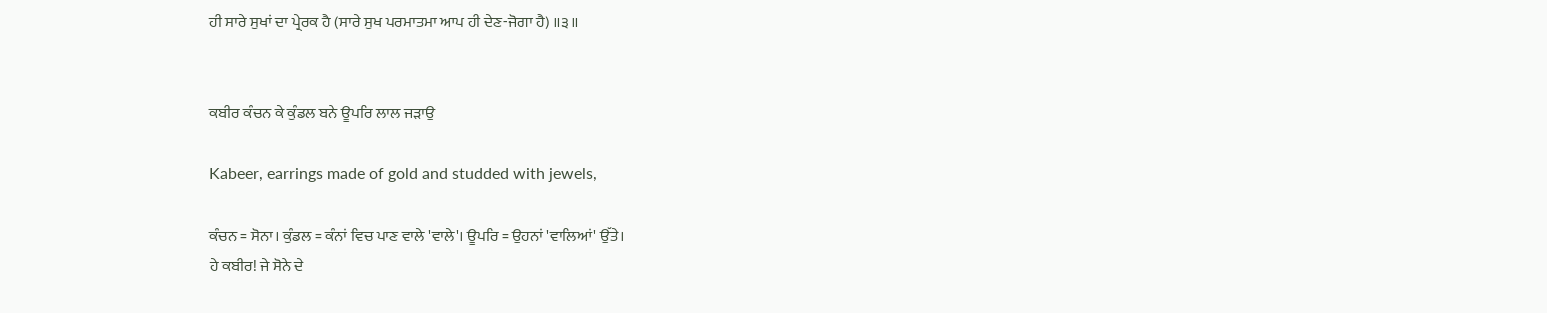ਹੀ ਸਾਰੇ ਸੁਖਾਂ ਦਾ ਪ੍ਰੇਰਕ ਹੈ (ਸਾਰੇ ਸੁਖ ਪਰਮਾਤਮਾ ਆਪ ਹੀ ਦੇਣ-ਜੋਗਾ ਹੈ) ॥੩॥


ਕਬੀਰ ਕੰਚਨ ਕੇ ਕੁੰਡਲ ਬਨੇ ਊਪਰਿ ਲਾਲ ਜੜਾਉ

Kabeer, earrings made of gold and studded with jewels,

ਕੰਚਨ = ਸੋਨਾ। ਕੁੰਡਲ = ਕੰਨਾਂ ਵਿਚ ਪਾਣ ਵਾਲੇ 'ਵਾਲੇ'। ਊਪਰਿ = ਉਹਨਾਂ 'ਵਾਲਿਆਂ' ਉੱਤੇ।
ਹੇ ਕਬੀਰ! ਜੇ ਸੋਨੇ ਦੇ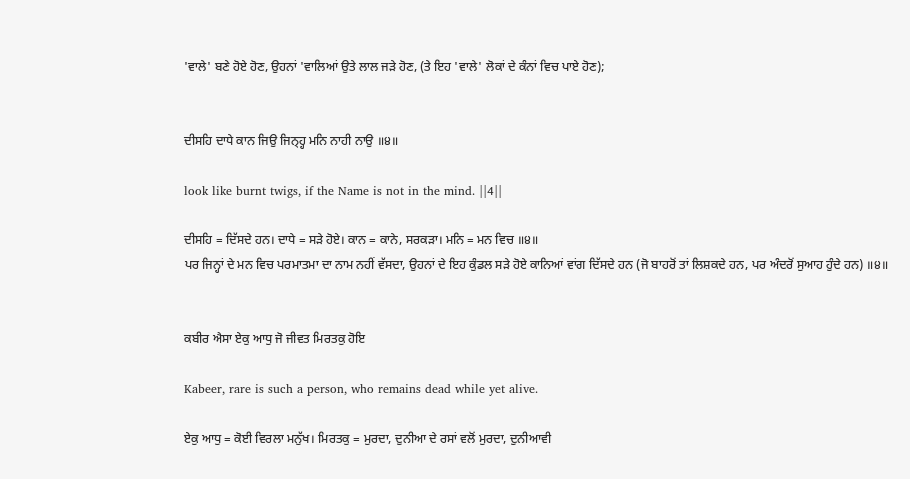'ਵਾਲੇ' ਬਣੇ ਹੋਏ ਹੋਣ, ਉਹਨਾਂ 'ਵਾਲਿਆਂ ਉਤੇ ਲਾਲ ਜੜੇ ਹੋਣ, (ਤੇ ਇਹ 'ਵਾਲੇ' ਲੋਕਾਂ ਦੇ ਕੰਨਾਂ ਵਿਚ ਪਾਏ ਹੋਣ);


ਦੀਸਹਿ ਦਾਧੇ ਕਾਨ ਜਿਉ ਜਿਨ੍ਹ੍ਹ ਮਨਿ ਨਾਹੀ ਨਾਉ ॥੪॥

look like burnt twigs, if the Name is not in the mind. ||4||

ਦੀਸਹਿ = ਦਿੱਸਦੇ ਹਨ। ਦਾਧੇ = ਸੜੇ ਹੋਏ। ਕਾਨ = ਕਾਨੇ, ਸਰਕੜਾ। ਮਨਿ = ਮਨ ਵਿਚ ॥੪॥
ਪਰ ਜਿਨ੍ਹਾਂ ਦੇ ਮਨ ਵਿਚ ਪਰਮਾਤਮਾ ਦਾ ਨਾਮ ਨਹੀਂ ਵੱਸਦਾ, ਉਹਨਾਂ ਦੇ ਇਹ ਕੁੰਡਲ ਸੜੇ ਹੋਏ ਕਾਨਿਆਂ ਵਾਂਗ ਦਿੱਸਦੇ ਹਨ (ਜੋ ਬਾਹਰੋਂ ਤਾਂ ਲਿਸ਼ਕਦੇ ਹਨ, ਪਰ ਅੰਦਰੋਂ ਸੁਆਹ ਹੁੰਦੇ ਹਨ) ॥੪॥


ਕਬੀਰ ਐਸਾ ਏਕੁ ਆਧੁ ਜੋ ਜੀਵਤ ਮਿਰਤਕੁ ਹੋਇ

Kabeer, rare is such a person, who remains dead while yet alive.

ਏਕੁ ਆਧੁ = ਕੋਈ ਵਿਰਲਾ ਮਨੁੱਖ। ਮਿਰਤਕੁ = ਮੁਰਦਾ, ਦੁਨੀਆ ਦੇ ਰਸਾਂ ਵਲੋਂ ਮੁਰਦਾ, ਦੁਨੀਆਵੀ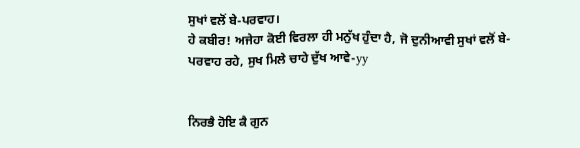ਸੁਖਾਂ ਵਲੋਂ ਬੇ-ਪਰਵਾਹ।
ਹੇ ਕਬੀਰ! ਅਜੇਹਾ ਕੋਈ ਵਿਰਲਾ ਹੀ ਮਨੁੱਖ ਹੁੰਦਾ ਹੈ, ਜੋ ਦੁਨੀਆਵੀ ਸੁਖਾਂ ਵਲੋਂ ਬੇ-ਪਰਵਾਹ ਰਹੇ, ਸੁਖ ਮਿਲੇ ਚਾਹੇ ਦੁੱਖ ਆਵੇ-yy


ਨਿਰਭੈ ਹੋਇ ਕੈ ਗੁਨ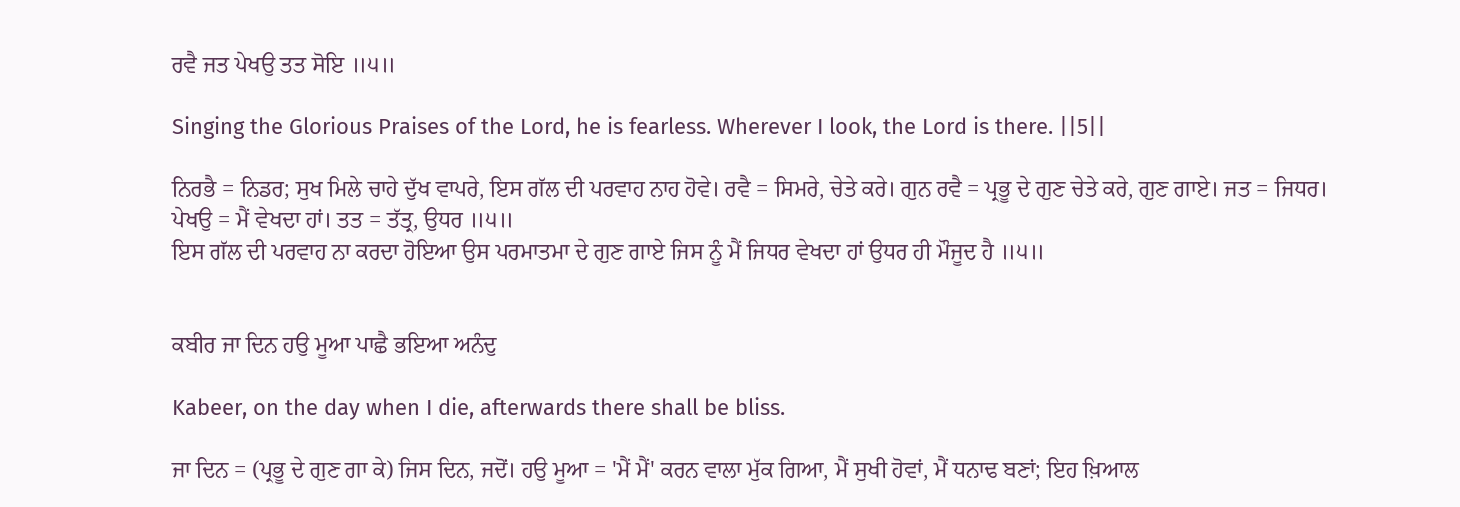ਰਵੈ ਜਤ ਪੇਖਉ ਤਤ ਸੋਇ ॥੫॥

Singing the Glorious Praises of the Lord, he is fearless. Wherever I look, the Lord is there. ||5||

ਨਿਰਭੈ = ਨਿਡਰ; ਸੁਖ ਮਿਲੇ ਚਾਹੇ ਦੁੱਖ ਵਾਪਰੇ, ਇਸ ਗੱਲ ਦੀ ਪਰਵਾਹ ਨਾਹ ਹੋਵੇ। ਰਵੈ = ਸਿਮਰੇ, ਚੇਤੇ ਕਰੇ। ਗੁਨ ਰਵੈ = ਪ੍ਰਭੂ ਦੇ ਗੁਣ ਚੇਤੇ ਕਰੇ, ਗੁਣ ਗਾਏ। ਜਤ = ਜਿਧਰ। ਪੇਖਉ = ਮੈਂ ਵੇਖਦਾ ਹਾਂ। ਤਤ = ਤੱਤ੍ਰ, ਉਧਰ ॥੫॥
ਇਸ ਗੱਲ ਦੀ ਪਰਵਾਹ ਨਾ ਕਰਦਾ ਹੋਇਆ ਉਸ ਪਰਮਾਤਮਾ ਦੇ ਗੁਣ ਗਾਏ ਜਿਸ ਨੂੰ ਮੈਂ ਜਿਧਰ ਵੇਖਦਾ ਹਾਂ ਉਧਰ ਹੀ ਮੌਜੂਦ ਹੈ ॥੫॥


ਕਬੀਰ ਜਾ ਦਿਨ ਹਉ ਮੂਆ ਪਾਛੈ ਭਇਆ ਅਨੰਦੁ

Kabeer, on the day when I die, afterwards there shall be bliss.

ਜਾ ਦਿਨ = (ਪ੍ਰਭੂ ਦੇ ਗੁਣ ਗਾ ਕੇ) ਜਿਸ ਦਿਨ, ਜਦੋਂ। ਹਉ ਮੂਆ = 'ਮੈਂ ਮੈਂ' ਕਰਨ ਵਾਲਾ ਮੁੱਕ ਗਿਆ, ਮੈਂ ਸੁਖੀ ਹੋਵਾਂ, ਮੈਂ ਧਨਾਢ ਬਣਾਂ; ਇਹ ਖ਼ਿਆਲ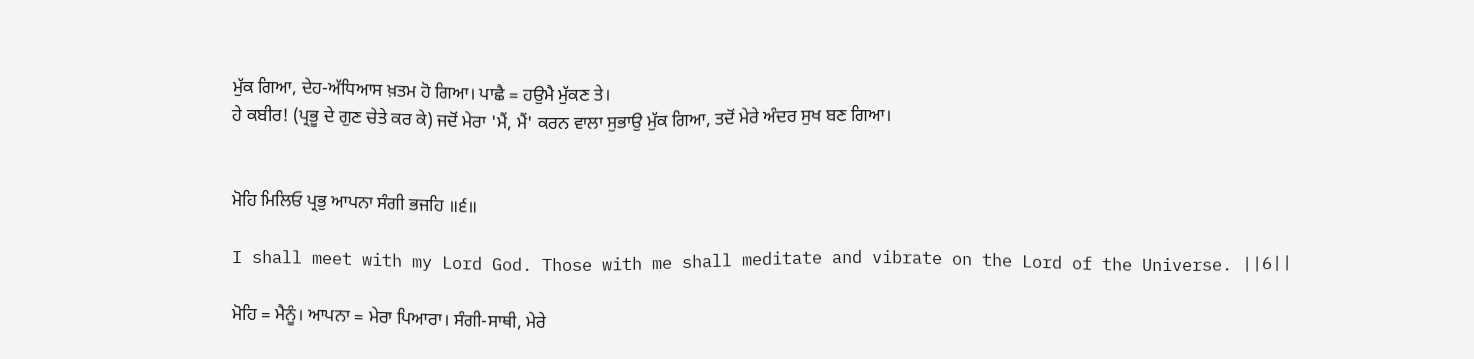ਮੁੱਕ ਗਿਆ, ਦੇਹ-ਅੱਧਿਆਸ ਖ਼ਤਮ ਹੋ ਗਿਆ। ਪਾਛੈ = ਹਉਮੈ ਮੁੱਕਣ ਤੇ।
ਹੇ ਕਬੀਰ! (ਪ੍ਰਭੂ ਦੇ ਗੁਣ ਚੇਤੇ ਕਰ ਕੇ) ਜਦੋਂ ਮੇਰਾ 'ਮੈਂ, ਮੈਂ' ਕਰਨ ਵਾਲਾ ਸੁਭਾਉ ਮੁੱਕ ਗਿਆ, ਤਦੋਂ ਮੇਰੇ ਅੰਦਰ ਸੁਖ ਬਣ ਗਿਆ।


ਮੋਹਿ ਮਿਲਿਓ ਪ੍ਰਭੁ ਆਪਨਾ ਸੰਗੀ ਭਜਹਿ ॥੬॥

I shall meet with my Lord God. Those with me shall meditate and vibrate on the Lord of the Universe. ||6||

ਮੋਹਿ = ਮੈਨੂੰ। ਆਪਨਾ = ਮੇਰਾ ਪਿਆਰਾ। ਸੰਗੀ-ਸਾਥੀ, ਮੇਰੇ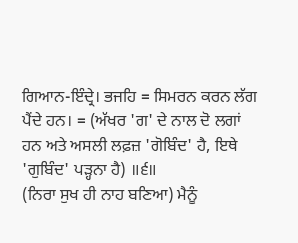ਗਿਆਨ-ਇੰਦ੍ਰੇ। ਭਜਹਿ = ਸਿਮਰਨ ਕਰਨ ਲੱਗ ਪੈਂਦੇ ਹਨ। = (ਅੱਖਰ 'ਗ' ਦੇ ਨਾਲ ਦੋ ਲਗਾਂ ਹਨ ਅਤੇ ਅਸਲੀ ਲਫ਼ਜ਼ 'ਗੋਬਿੰਦ' ਹੈ, ਇਥੇ 'ਗੁਬਿੰਦ' ਪੜ੍ਹਨਾ ਹੈ) ॥੬॥
(ਨਿਰਾ ਸੁਖ ਹੀ ਨਾਹ ਬਣਿਆ) ਮੈਨੂੰ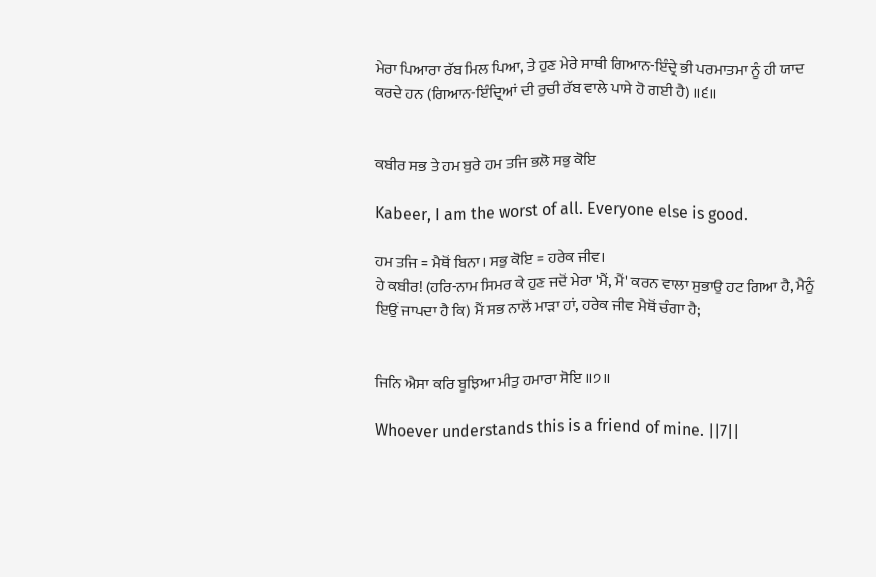ਮੇਰਾ ਪਿਆਰਾ ਰੱਬ ਮਿਲ ਪਿਆ, ਤੇ ਹੁਣ ਮੇਰੇ ਸਾਥੀ ਗਿਆਨ-ਇੰਦ੍ਰੇ ਭੀ ਪਰਮਾਤਮਾ ਨੂੰ ਹੀ ਯਾਦ ਕਰਦੇ ਹਨ (ਗਿਆਨ-ਇੰਦ੍ਰਿਆਂ ਦੀ ਰੁਚੀ ਰੱਬ ਵਾਲੇ ਪਾਸੇ ਹੋ ਗਈ ਹੈ) ॥੬॥


ਕਬੀਰ ਸਭ ਤੇ ਹਮ ਬੁਰੇ ਹਮ ਤਜਿ ਭਲੋ ਸਭੁ ਕੋਇ

Kabeer, I am the worst of all. Everyone else is good.

ਹਮ ਤਜਿ = ਮੈਥੋਂ ਬਿਨਾ। ਸਭੁ ਕੋਇ = ਹਰੇਕ ਜੀਵ।
ਹੇ ਕਬੀਰ! (ਹਰਿ-ਨਾਮ ਸਿਮਰ ਕੇ ਹੁਣ ਜਦੋਂ ਮੇਰਾ 'ਮੈਂ, ਮੈਂ' ਕਰਨ ਵਾਲਾ ਸੁਭਾਉ ਹਟ ਗਿਆ ਹੈ, ਮੈਨੂੰ ਇਉਂ ਜਾਪਦਾ ਹੈ ਕਿ) ਮੈਂ ਸਭ ਨਾਲੋਂ ਮਾੜਾ ਹਾਂ, ਹਰੇਕ ਜੀਵ ਮੈਥੋਂ ਚੰਗਾ ਹੈ;


ਜਿਨਿ ਐਸਾ ਕਰਿ ਬੂਝਿਆ ਮੀਤੁ ਹਮਾਰਾ ਸੋਇ ॥੭॥

Whoever understands this is a friend of mine. ||7||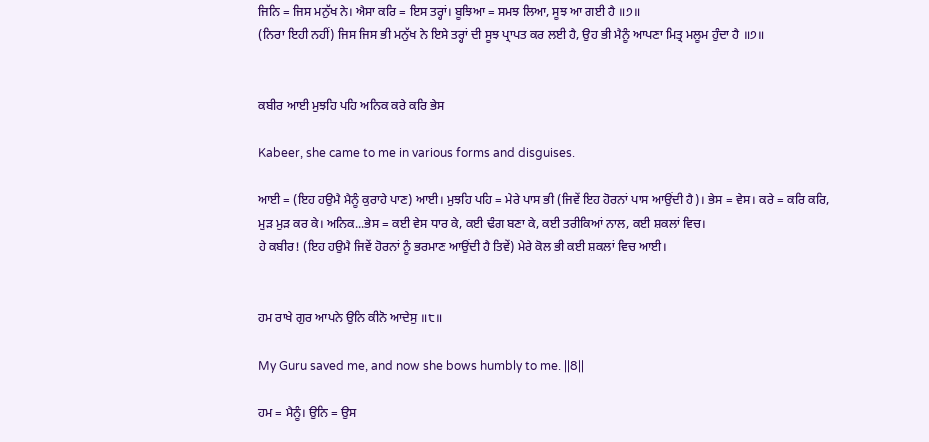ਜਿਨਿ = ਜਿਸ ਮਨੁੱਖ ਨੇ। ਐਸਾ ਕਰਿ = ਇਸ ਤਰ੍ਹਾਂ। ਬੂਝਿਆ = ਸਮਝ ਲਿਆ, ਸੂਝ ਆ ਗਈ ਹੈ ॥੭॥
(ਨਿਰਾ ਇਹੀ ਨਹੀਂ) ਜਿਸ ਜਿਸ ਭੀ ਮਨੁੱਖ ਨੇ ਇਸੇ ਤਰ੍ਹਾਂ ਦੀ ਸੂਝ ਪ੍ਰਾਪਤ ਕਰ ਲਈ ਹੈ, ਉਹ ਭੀ ਮੈਨੂੰ ਆਪਣਾ ਮਿਤ੍ਰ ਮਲੂਮ ਹੁੰਦਾ ਹੈ ॥੭॥


ਕਬੀਰ ਆਈ ਮੁਝਹਿ ਪਹਿ ਅਨਿਕ ਕਰੇ ਕਰਿ ਭੇਸ

Kabeer, she came to me in various forms and disguises.

ਆਈ = (ਇਹ ਹਉਮੈ ਮੈਨੂੰ ਕੁਰਾਹੇ ਪਾਣ) ਆਈ। ਮੁਝਹਿ ਪਹਿ = ਮੇਰੇ ਪਾਸ ਭੀ (ਜਿਵੇਂ ਇਹ ਹੋਰਨਾਂ ਪਾਸ ਆਉਂਦੀ ਹੈ)। ਭੇਸ = ਵੇਸ। ਕਰੇ = ਕਰਿ ਕਰਿ, ਮੁੜ ਮੁੜ ਕਰ ਕੇ। ਅਨਿਕ...ਭੇਸ = ਕਈ ਵੇਸ ਧਾਰ ਕੇ, ਕਈ ਢੰਗ ਬਣਾ ਕੇ, ਕਈ ਤਰੀਕਿਆਂ ਨਾਲ, ਕਈ ਸ਼ਕਲਾਂ ਵਿਚ।
ਹੇ ਕਬੀਰ! (ਇਹ ਹਉਮੈ ਜਿਵੇਂ ਹੋਰਨਾਂ ਨੂੰ ਭਰਮਾਣ ਆਉਂਦੀ ਹੈ ਤਿਵੇਂ) ਮੇਰੇ ਕੋਲ ਭੀ ਕਈ ਸ਼ਕਲਾਂ ਵਿਚ ਆਈ।


ਹਮ ਰਾਖੇ ਗੁਰ ਆਪਨੇ ਉਨਿ ਕੀਨੋ ਆਦੇਸੁ ॥੮॥

My Guru saved me, and now she bows humbly to me. ||8||

ਹਮ = ਮੈਨੂੰ। ਉਨਿ = ਉਸ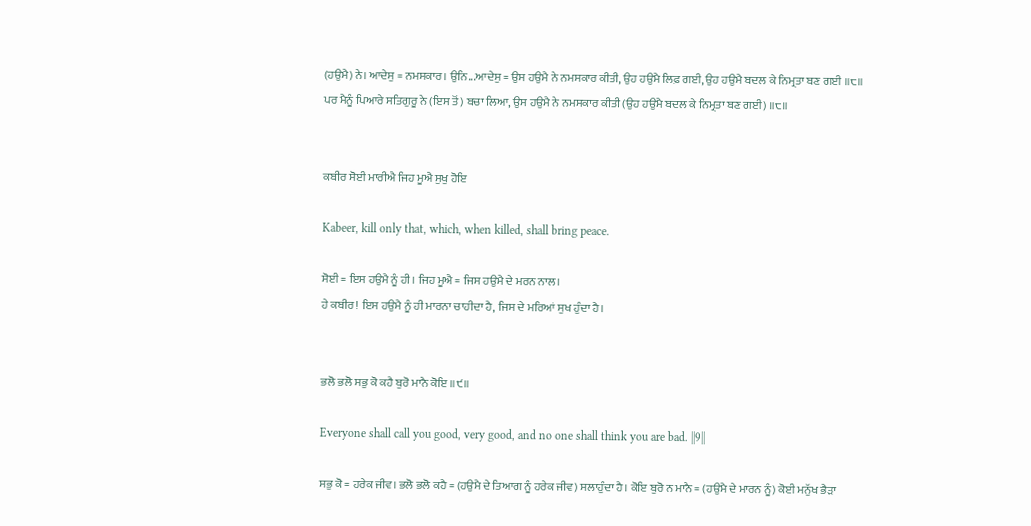(ਹਉਮੈ) ਨੇ। ਆਦੇਸੁ = ਨਮਸਕਾਰ। ਉਨਿ...ਆਦੇਸੁ = ਉਸ ਹਉਮੈ ਨੇ ਨਮਸਕਾਰ ਕੀਤੀ, ਉਹ ਹਉਮੈ ਲਿਫ਼ ਗਈ, ਉਹ ਹਉਮੈ ਬਦਲ ਕੇ ਨਿਮ੍ਰਤਾ ਬਣ ਗਈ ॥੮॥
ਪਰ ਮੈਨੂੰ ਪਿਆਰੇ ਸਤਿਗੁਰੂ ਨੇ (ਇਸ ਤੋਂ) ਬਚਾ ਲਿਆ, ਉਸ ਹਉਮੈ ਨੇ ਨਮਸਕਾਰ ਕੀਤੀ (ਉਹ ਹਉਮੈ ਬਦਲ ਕੇ ਨਿਮ੍ਰਤਾ ਬਣ ਗਈ) ॥੮॥


ਕਬੀਰ ਸੋਈ ਮਾਰੀਐ ਜਿਹ ਮੂਐ ਸੁਖੁ ਹੋਇ

Kabeer, kill only that, which, when killed, shall bring peace.

ਸੋਈ = ਇਸ ਹਉਮੈ ਨੂੰ ਹੀ। ਜਿਹ ਮੂਐ = ਜਿਸ ਹਉਮੈ ਦੇ ਮਰਨ ਨਾਲ।
ਹੇ ਕਬੀਰ! ਇਸ ਹਉਮੈ ਨੂੰ ਹੀ ਮਾਰਨਾ ਚਾਹੀਦਾ ਹੈ, ਜਿਸ ਦੇ ਮਰਿਆਂ ਸੁਖ ਹੁੰਦਾ ਹੈ।


ਭਲੋ ਭਲੋ ਸਭੁ ਕੋ ਕਹੈ ਬੁਰੋ ਮਾਨੈ ਕੋਇ ॥੯॥

Everyone shall call you good, very good, and no one shall think you are bad. ||9||

ਸਭੁ ਕੋ = ਹਰੇਕ ਜੀਵ। ਭਲੋ ਭਲੋ ਕਹੈ = (ਹਉਮੈ ਦੇ ਤਿਆਗ ਨੂੰ ਹਰੇਕ ਜੀਵ) ਸਲਾਹੁੰਦਾ ਹੈ। ਕੋਇ ਬੁਰੋ ਨ ਮਾਨੈ = (ਹਉਮੈ ਦੇ ਮਾਰਨ ਨੂੰ) ਕੋਈ ਮਨੁੱਖ ਭੈੜਾ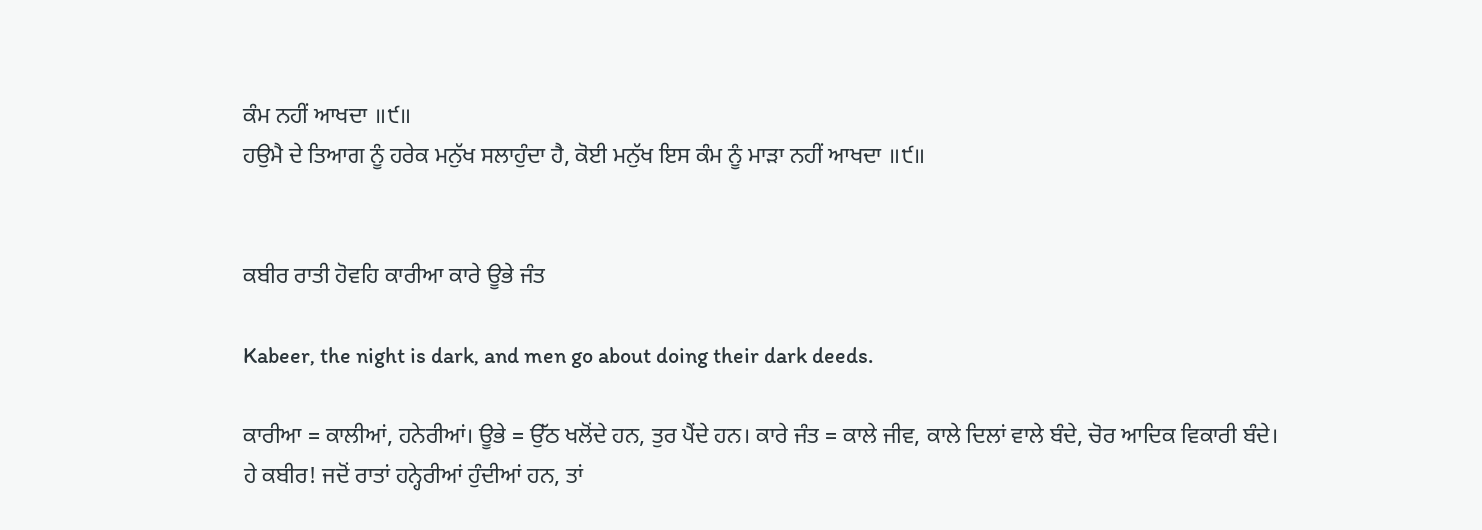ਕੰਮ ਨਹੀਂ ਆਖਦਾ ॥੯॥
ਹਉਮੈ ਦੇ ਤਿਆਗ ਨੂੰ ਹਰੇਕ ਮਨੁੱਖ ਸਲਾਹੁੰਦਾ ਹੈ, ਕੋਈ ਮਨੁੱਖ ਇਸ ਕੰਮ ਨੂੰ ਮਾੜਾ ਨਹੀਂ ਆਖਦਾ ॥੯॥


ਕਬੀਰ ਰਾਤੀ ਹੋਵਹਿ ਕਾਰੀਆ ਕਾਰੇ ਊਭੇ ਜੰਤ

Kabeer, the night is dark, and men go about doing their dark deeds.

ਕਾਰੀਆ = ਕਾਲੀਆਂ, ਹਨੇਰੀਆਂ। ਊਭੇ = ਉੱਠ ਖਲੋਂਦੇ ਹਨ, ਤੁਰ ਪੈਂਦੇ ਹਨ। ਕਾਰੇ ਜੰਤ = ਕਾਲੇ ਜੀਵ, ਕਾਲੇ ਦਿਲਾਂ ਵਾਲੇ ਬੰਦੇ, ਚੋਰ ਆਦਿਕ ਵਿਕਾਰੀ ਬੰਦੇ।
ਹੇ ਕਬੀਰ! ਜਦੋਂ ਰਾਤਾਂ ਹਨ੍ਹੇਰੀਆਂ ਹੁੰਦੀਆਂ ਹਨ, ਤਾਂ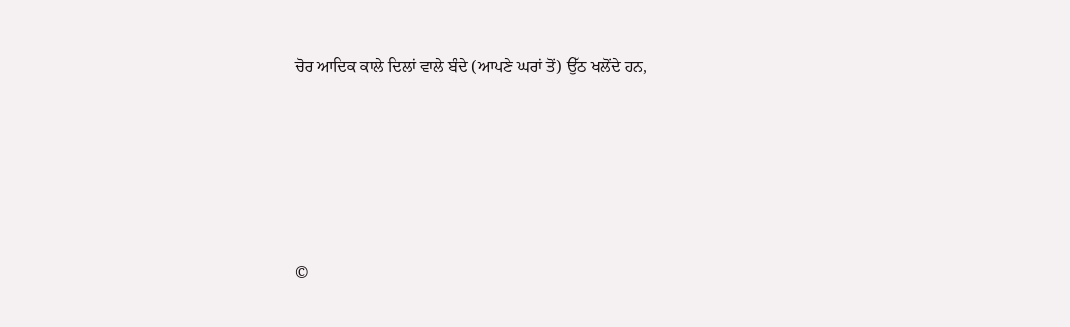ਚੋਰ ਆਦਿਕ ਕਾਲੇ ਦਿਲਾਂ ਵਾਲੇ ਬੰਦੇ (ਆਪਣੇ ਘਰਾਂ ਤੋਂ) ਉੱਠ ਖਲੋਂਦੇ ਹਨ,





©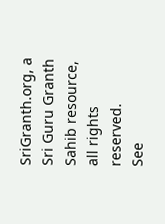SriGranth.org, a Sri Guru Granth Sahib resource, all rights reserved.
See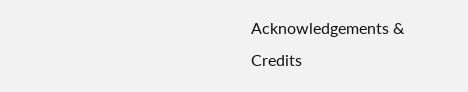Acknowledgements & Credits